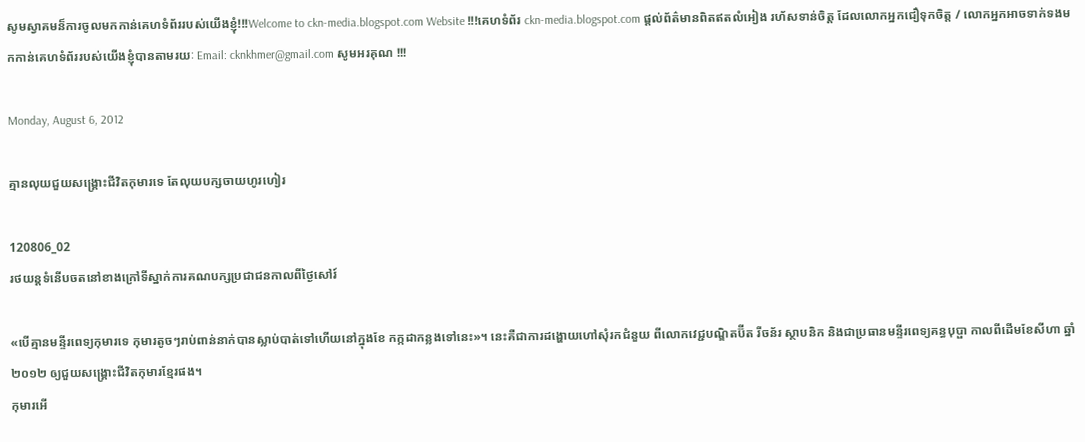សូមស្វាគមន៏ការចូលមកកាន់គេហទំព័ររបស់យើងខ្ញុំ!!!Welcome to ckn-media.blogspot.com Website !!!គេហទំព័រ ckn-media.blogspot.com ផ្តល់ព័ត៌មានពិតឥតលំអៀង រហ័សទាន់ចិត្ត ដែលលោកអ្នកជឿទុកចិត្ត / លោកអ្នកអាចទាក់ទងមកកាន់គេហទំព័ររបស់យើងខ្ញុំបានតាមរយៈ Email: cknkhmer@gmail.com សូមអរគុណ !!!

Monday, August 6, 2012

គ្មានលុយជួយសង្គ្រោះជីវិតកុមារទេ តែលុយបក្សចាយហូរហៀរ

120806_02
រថយន្តទំនើបចតនៅខាងក្រៅទីស្នាក់ការគណបក្សប្រជាជនកាលពីថ្ងៃសៅរ៍

«បើគ្មានមន្ទីរពេទ្យកុមារទេ កុមារតូចៗរាប់ពាន់នាក់បានស្លាប់បាត់ទៅហើយនៅក្នុងខែ កក្កដាកន្លងទៅនេះ»។ នេះគឺជាការដង្ហោយហៅសុំរកជំនួយ ពីលោកវេជ្ជបណ្ឌិតប៊ីត រីចន័រ ស្ថាបនិក និងជាប្រធានមន្ទីរពេទ្យគន្ធបុប្ផា កាលពីដើមខែសីហា ឆ្នាំ ២០១២ ឲ្យជួយសង្គ្រោះជីវិតកុមារខ្មែរផង។
កុមារអើ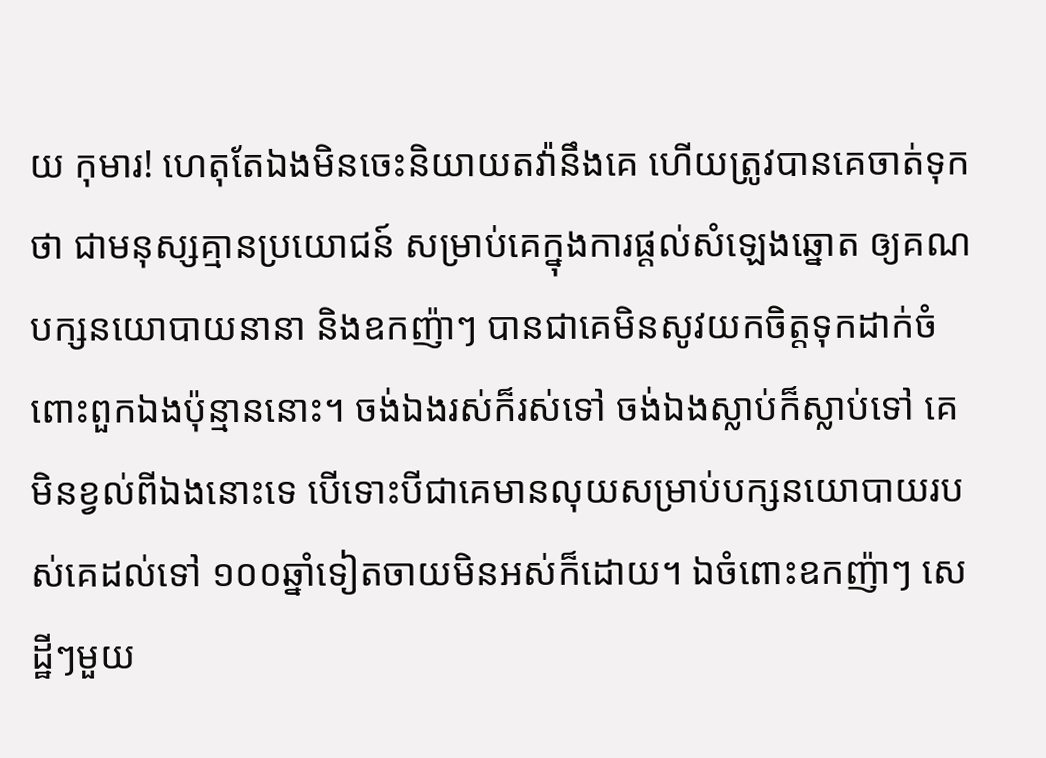យ កុមារ! ហេតុតែឯងមិនចេះនិយាយតវ៉ានឹងគេ ហើយត្រូវបានគេចាត់ទុកថា ជាមនុស្សគ្មានប្រយោជន៍ សម្រាប់គេក្នុងការផ្តល់សំឡេងឆ្នោត ឲ្យគណបក្សនយោបាយនានា និងឧកញ៉ាៗ បានជាគេមិនសូវយកចិត្តទុកដាក់ចំពោះពួកឯងប៉ុន្មាននោះ។ ចង់ឯងរស់ក៏រស់ទៅ ចង់ឯងស្លាប់ក៏ស្លាប់ទៅ គេមិនខ្វល់ពីឯងនោះទេ បើទោះបីជាគេមានលុយសម្រាប់បក្សនយោបាយរបស់គេដល់ទៅ ១០០ឆ្នាំទៀតចាយមិនអស់ក៏ដោយ។ ឯចំពោះឧកញ៉ាៗ សេដ្ឋីៗមួយ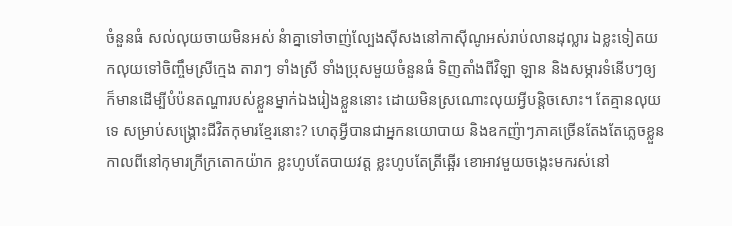ចំនួនធំ សល់លុយចាយមិនអស់ នំាគ្នាទៅចាញ់ល្បែងស៊ីសងនៅកាស៊ីណូអស់រាប់លានដុល្លារ ឯខ្លះទៀតយកលុយទៅចិញ្ចឹមស្រីក្មេង តារាៗ ទាំងស្រី ទាំងប្រុសមួយចំនួនធំ ទិញតាំងពីវិឡា ឡាន និងសម្ភារទំនើបៗឲ្យ ក៏មានដើម្បីបំប៉នតណ្ហារបស់ខ្លួនម្នាក់ឯងរៀងខ្លួននោះ ដោយមិនស្រណោះលុយអ្វីបន្តិចសោះ។ តែគ្មានលុយទេ សម្រាប់សង្គ្រោះជីវិតកុមារខ្មែរនោះ? ហេតុអ្វីបានជាអ្នកនយោបាយ និងឧកញ៉ាៗភាគច្រើនតែងតែភ្លេចខ្លួន កាលពីនៅកុមារក្រីក្រតោកយ៉ាក ខ្លះហូបតែបាយវត្ត ខ្លះហូបតែត្រីឆ្អើរ ខោអាវមួយចង្កេះមករស់នៅ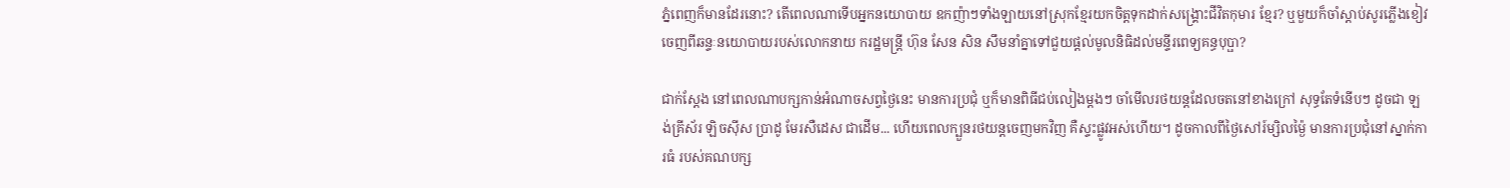ភ្នំពេញក៏មានដែរនោះ? តើពេលណាទើបអ្នកនយោបាយ ឧកញ៉ាៗទាំងឡាយនៅស្រុកខ្មែរយកចិត្តទុកដាក់សង្គ្រោះជីវិតកុមារ ខ្មែរ? ឬមួយក៏ចាំស្តាប់សូរភ្លើងខៀវចេញពីឆន្ទៈនយោបាយរបស់លោកនាយ ករដ្ឋមន្ត្រី ហ៊ុន សែន សិន សឹមនាំគ្នាទៅជួយផ្តល់មូលនិធិដល់មន្ទីរពេទ្យគន្ធបុប្ផា?

ជាក់ស្តែង នៅពេលណាបក្សកាន់អំណាចសព្វថ្ងៃនេះ មានការប្រជុំ ឬក៏មានពិធីជប់លៀងម្តងៗ ចាំមើលរថយន្តដែលចតនៅខាងក្រៅ សុទ្ធតែទំនើបៗ ដូចជា ឡង់គ្រីស័រ ឡិចស៊ីស ប្រាដូ មែរសឺដេស ជាដើម... ហើយពេលក្បួនរថយន្តចេញមកវិញ គឺស្ទះផ្លូវអស់ហើយ។ ដូចកាលពីថ្ងៃសៅរ៍ម្សិលម្ង៉ៃ មានការប្រជុំនៅស្នាក់ការធំ របស់គណបក្ស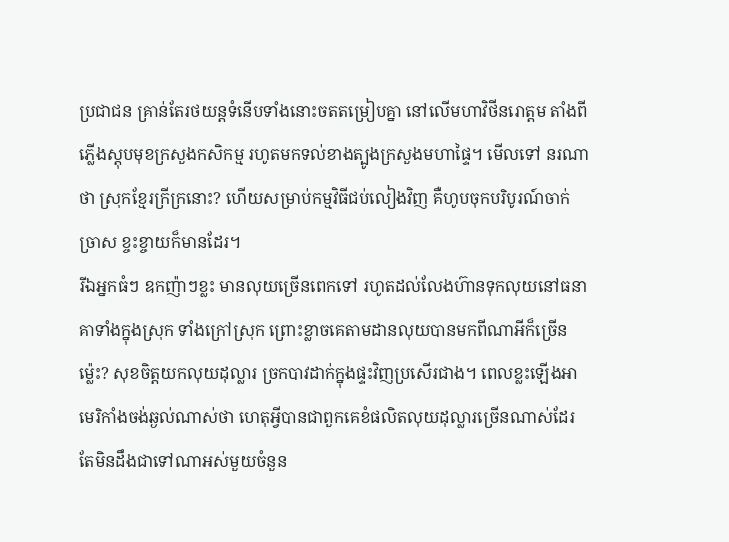ប្រជាជន គ្រាន់តែរថយន្តទំនើបទាំងនោះចតតម្រៀបគ្នា នៅលើមហាវិថីនរោត្តម តាំងពីភ្លើងស្តុបមុខក្រសួងកសិកម្ម រហូតមកទល់ខាងត្បូងក្រសួងមហាផ្ទៃ។ មើលទៅ នរណាថា ស្រុកខ្មែរក្រីក្រនោះ? ហើយសម្រាប់កម្មវិធីជប់លៀងវិញ គឺហូបចុកបរិបូរណ៍ចាក់ច្រាស ខ្ចះខ្ចាយក៏មានដែរ។
រីឯអ្នកធំៗ ឧកញ៉ាៗខ្លះ មានលុយច្រើនពេកទៅ រហូតដល់លែងហ៊ានទុកលុយនៅធនាគាទាំងក្នុងស្រុក ទាំងក្រៅស្រុក ព្រោះខ្លាចគេតាមដានលុយបានមកពីណាអីក៏ច្រើនម្ល៉េះ? សុខចិត្តយកលុយដុល្លារ ច្រកបាវដាក់ក្នុងផ្ទះវិញប្រសើរជាង។ ពេលខ្លះឡើងអាមេរិកាំងចង់ឆ្ងល់ណាស់ថា ហេតុអ្វីបានជាពួកគេខំផលិតលុយដុល្លារច្រើនណាស់ដែរ តែមិនដឹងជាទៅណាអស់មួយចំនួន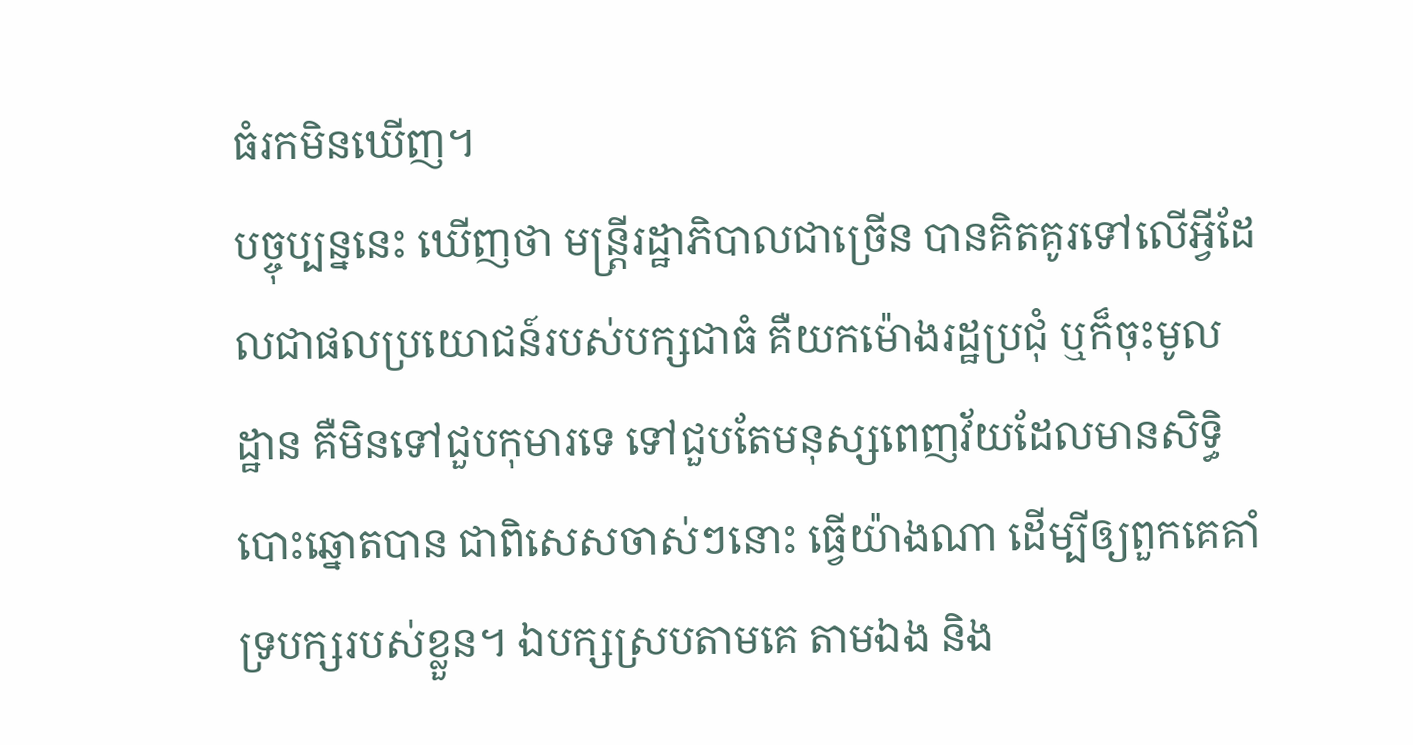ធំរកមិនឃើញ។
បច្ចុប្បន្ននេះ ឃើញថា មន្រ្តីរដ្ឋាភិបាលជាច្រើន បានគិតគូរទៅលើអ្វីដែលជាផលប្រយោជន៍របស់បក្សជាធំ គឺយកម៉ោងរដ្ឋប្រជុំ ឬក៏ចុះមូលដ្ឋាន គឺមិនទៅជួបកុមារទេ ទៅជួបតែមនុស្សពេញវ័យដែលមានសិទ្ធិបោះឆ្នោតបាន ជាពិសេសចាស់ៗនោះ ធ្វើយ៉ាងណា ដើម្បីឲ្យពួកគេគាំទ្របក្សរបស់ខ្លួន។ ឯបក្សស្របតាមគេ តាមឯង និង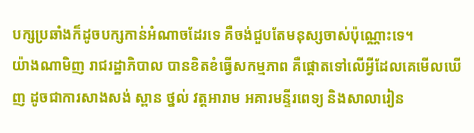បក្សប្រឆាំងក៏ដូចបក្សកាន់អំណាចដែរទេ គឺចង់ជួបតែមនុស្សចាស់ប៉ុណ្ណោះទេ។
យ៉ាងណាមិញ រាជរដ្ឋាភិបាល បានខិតខំធ្វើសកម្មភាព គឺផ្តោតទៅលើអ្វីដែលគេមើលឃើញ ដូចជាការសាងសង់ ស្ពាន ថ្នល់ វត្តអារាម អគារមន្ទីរពេទ្យ និងសាលារៀន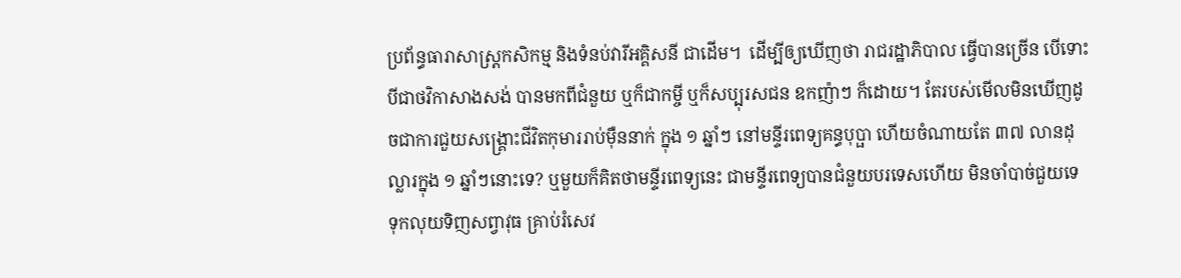ប្រព័ន្ធធារាសាស្រ្តកសិកម្ម និងទំនប់វារីអគ្គិសនី ជាដើម។  ដើម្បីឲ្យឃើញថា រាជរដ្ឋាភិបាល ធ្វើបានច្រើន បើទោះបីជាថវិកាសាងសង់ បានមកពីជំនួយ ឬក៏ជាកម្ចី ឬក៏សប្បុរសជន ឧកញ៉ាៗ ក៏ដោយ។ តែរបស់មើលមិនឃើញដូចជាការជួយសង្គ្រោះជីវិតកុមាររាប់ម៉ឺននាក់ ក្នុង ១ ឆ្នាំៗ នៅមន្ទីរពេទ្យគន្ធបុប្ផា ហើយចំណាយតែ ៣៧ លានដុល្លារក្នុង ១ ឆ្នាំៗនោះទេ? ឬមួយក៏គិតថាមន្ទីរពេទ្យនេះ ជាមន្ទីរពេទ្យបានជំនួយបរទេសហើយ មិនចាំបាច់ជួយទេ ទុកលុយទិញសព្វាវុធ គ្រាប់រំសេវ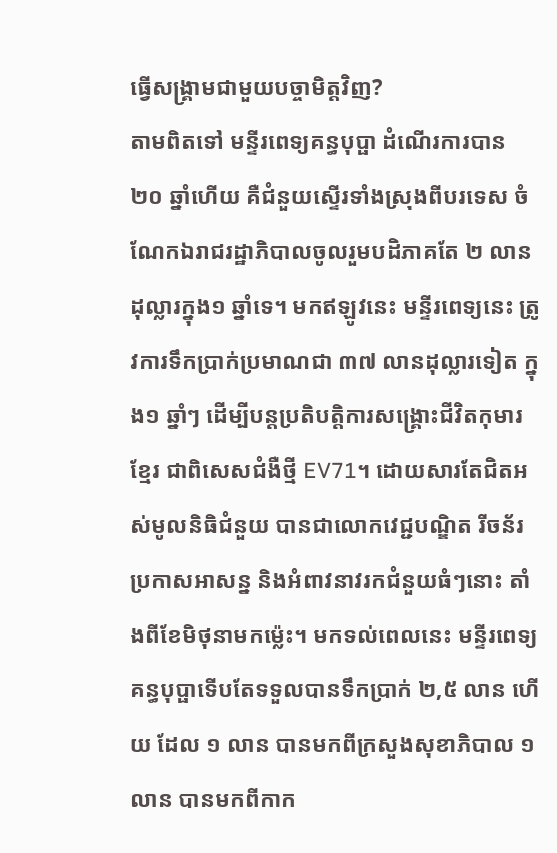ធ្វើសង្រ្គាមជាមួយបច្ចាមិត្តវិញ?
តាមពិតទៅ មន្ទីរពេទ្យគន្ធបុប្ផា ដំណើរការបាន ២០ ឆ្នាំហើយ គឺជំនួយស្ទើរទាំងស្រុងពីបរទេស ចំណែកឯរាជរដ្ឋាភិបាលចូលរួមបដិភាគតែ ២ លានដុល្លារក្នុង១ ឆ្នាំទេ។ មកឥឡូវនេះ មន្ទីរពេទ្យនេះ ត្រូវការទឹកប្រាក់ប្រមាណជា ៣៧ លានដុល្លារទៀត ក្នុង១ ឆ្នាំៗ ដើម្បីបន្តប្រតិបត្តិការសង្គ្រោះជីវិតកុមារខ្មែរ ជាពិសេសជំងឺថ្មី EV71។ ដោយសារតែជិតអស់មូលនិធិជំនួយ បានជាលោកវេជ្ជបណ្ឌិត រីចន័រ ប្រកាសអាសន្ន និងអំពាវនាវរកជំនួយធំៗនោះ តាំងពីខែមិថុនាមកម្ល៉េះ។ មកទល់ពេលនេះ មន្ទីរពេទ្យគន្ធបុប្ផាទើបតែទទួលបានទឹកប្រាក់ ២,៥ លាន ហើយ ដែល ១ លាន បានមកពីក្រសួងសុខាភិបាល ១ លាន បានមកពីកាក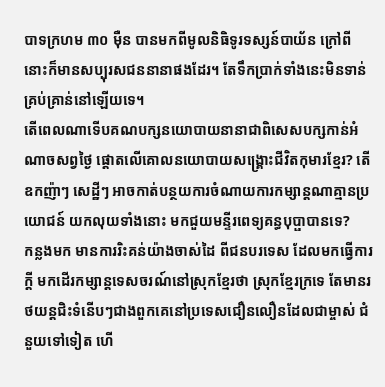បាទក្រហម ៣០ ម៉ឺន បានមកពីមូលនិធិទូរទស្សន៍បាយ័ន ក្រៅពីនោះក៏មានសប្បុរសជននានាផងដែរ។ តែទឹកប្រាក់ទាំងនេះមិនទាន់គ្រប់គ្រាន់នៅឡើយទេ។
តើពេលណាទើបគណបក្សនយោបាយនានាជាពិសេសបក្សកាន់អំណាចសព្វថ្ងៃ ផ្តោតលើគោលនយោបាយសង្គ្រោះជីវិតកុមារខ្មែរ? តើឧកញ៉ាៗ សេដ្ឋីៗ អាចកាត់បន្ថយការចំណាយការកម្សាន្តណាគ្មានប្រយោជន៍ យកលុយទាំងនោះ មកជួយមន្ទីរពេទ្យគន្ធបុប្ផាបានទេ?
កន្លងមក មានការរិះគន់យ៉ាងចាស់ដៃ ពីជនបរទេស ដែលមកធ្វើការក្តី មកដើរកម្សាន្តទេសចរណ៍នៅស្រុកខ្មែរថា ស្រុកខ្មែរក្រទេ តែមានរថយន្តជិះទំនើបៗជាងពួកគេនៅប្រទេសជឿនលឿនដែលជាម្ចាស់ ជំនួយទៅទៀត ហើ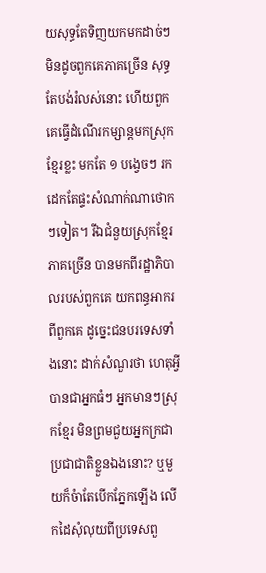យសុទ្ធតែទិញយកមកដាច់ៗ មិនដូចពួកគេភាគច្រើន សុទ្ធតែបង់រំលស់នោះ ហើយពួកគេធ្វើដំណើរកម្សាន្តមកស្រុកខ្មែរខ្លះ មកតែ ១ បង្វេចៗ រកដេកតែផ្ទះសំណាក់ណាថោកៗទៀត។ រីឯជំនួយស្រុកខ្មែរ ភាគច្រើន បានមកពីរដ្ឋាភិបាលរបស់ពួកគេ យកពន្ធអាករពីពួកគេ ដូច្នេះជនបរទេសទាំងនោះ ដាក់សំណួរថា ហេតុអ្វីបានជាអ្នកធំៗ អ្នកមានៗស្រុកខ្មែរ មិនព្រមជួយអ្នកក្រជាប្រជាជាតិខ្លួនឯងនោះ? ឬមួយក៏ចំាតែបើកភ្នែកឡើង លើកដៃសុំលុយពីប្រទេសពួ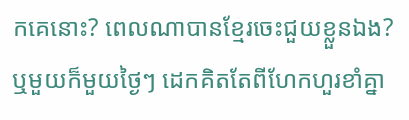កគេនោះ? ពេលណាបានខ្មែរចេះជួយខ្លួនឯង? ឬមួយក៏មួយថ្ងៃៗ ដេកគិតតែពីហែកហួរខាំគ្នា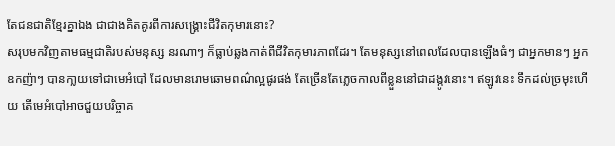តែជនជាតិខ្មែរគ្នាឯង ជាជាងគិតគូរពីការសង្គ្រោះជីវិតកុមារនោះ?
សរុបមកវិញតាមធម្មជាតិរបស់មនុស្ស នរណាៗ ក៏ធ្លាប់ឆ្លងកាត់ពីជីវិតកុមារភាពដែរ។ តែមនុស្សនៅពេលដែលបានឡើងធំៗ ជាអ្នកមានៗ អ្នកឧកញ៉ាៗ បានកា្លយទៅជាមេអំបៅ ដែលមានរោមឆោមពណ៌ល្អផូរផង់ តែច្រើនតែភ្លេចកាលពីខ្លួននៅជាដង្កូវនោះ។ ឥឡូវនេះ ទឹកដល់ច្រមុះហើយ តើមេអំបៅអាចជួយបរិច្ចាគ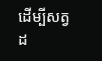ដើម្បីសត្វដ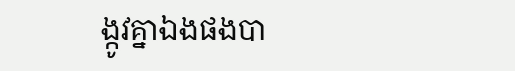ង្កូវគ្នាឯងផងបា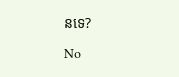នទេ?

No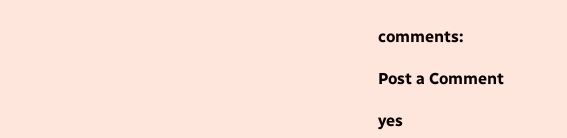comments:

Post a Comment

yes